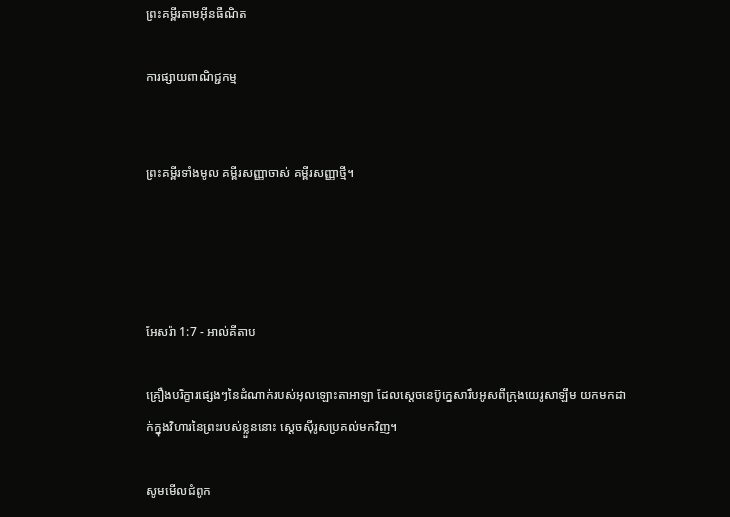ព្រះគម្ពីរតាមអ៊ីនធឺណិត

ការផ្សាយពាណិជ្ជកម្ម


ព្រះគម្ពីរទាំងមូល គម្ពីរសញ្ញាចាស់ គម្ពីរសញ្ញាថ្មី។




អែសរ៉ា 1:7 - អាល់គីតាប

គ្រឿងបរិក្ខារផ្សេងៗនៃដំណាក់របស់អុលឡោះ‌តាអាឡា ដែលស្តេចនេប៊ូ‌ក្នេសារឹបអូសពីក្រុងយេរូ‌សាឡឹម យកមកដាក់ក្នុងវិហារនៃព្រះរបស់ខ្លួននោះ ស្តេចស៊ីរូសប្រគល់មកវិញ។

សូមមើលជំពូក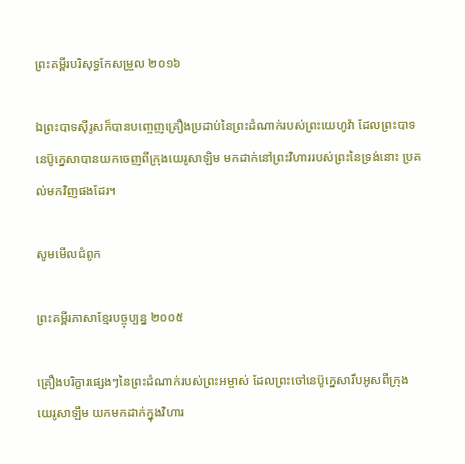ព្រះគម្ពីរបរិសុទ្ធកែសម្រួល ២០១៦

ឯព្រះ‌បាទស៊ីរូសក៏បានបញ្ចេញគ្រឿងប្រដាប់នៃព្រះ‌ដំណាក់របស់ព្រះ‌យេហូវ៉ា ដែលព្រះ‌បាទនេប៊ូ‌ក្នេសាបានយកចេញពីក្រុងយេរូ‌សាឡិម មកដាក់នៅព្រះវិហាររបស់ព្រះនៃទ្រង់នោះ ប្រគល់មកវិញផងដែរ។

សូមមើលជំពូក

ព្រះគម្ពីរភាសាខ្មែរបច្ចុប្បន្ន ២០០៥

គ្រឿងបរិក្ខារផ្សេងៗនៃព្រះ‌ដំណាក់របស់ព្រះ‌អម្ចាស់ ដែលព្រះចៅនេប៊ូ‌ក្នេសារឹបអូសពីក្រុងយេរូ‌សាឡឹម យកមកដាក់ក្នុងវិហារ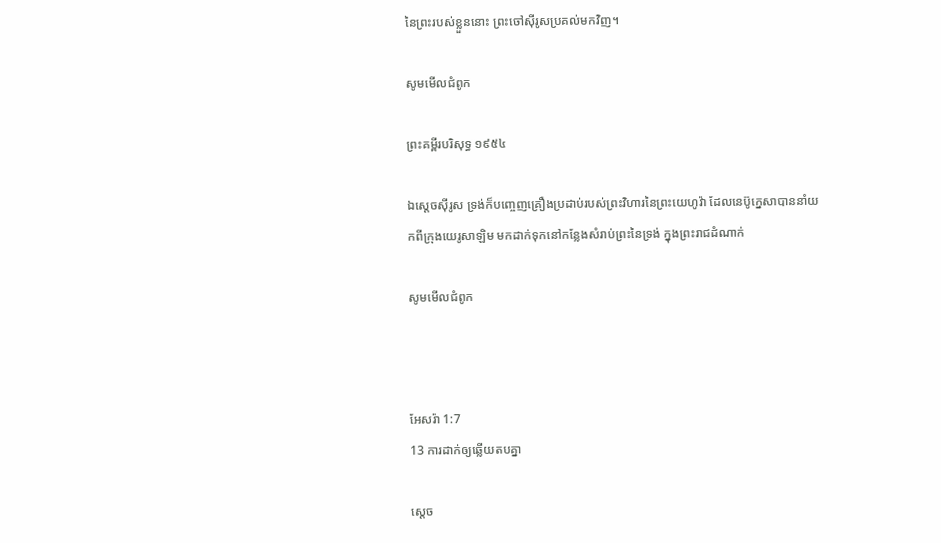នៃព្រះរបស់ខ្លួននោះ ព្រះចៅស៊ីរូសប្រគល់មកវិញ។

សូមមើលជំពូក

ព្រះគម្ពីរបរិសុទ្ធ ១៩៥៤

ឯស្តេចស៊ីរូស ទ្រង់ក៏បញ្ចេញគ្រឿងប្រដាប់របស់ព្រះ‌វិហារនៃព្រះ‌យេហូវ៉ា ដែលនេប៊ូ‌ក្នេសាបាននាំយកពីក្រុងយេរូ‌សាឡិម មកដាក់ទុកនៅកន្លែងសំរាប់ព្រះនៃទ្រង់ ក្នុងព្រះ‌រាជ‌ដំណាក់

សូមមើលជំពូក



អែសរ៉ា 1:7
13 ការដាក់ឲ្យឆ្លើយតបគ្នា

ស្តេច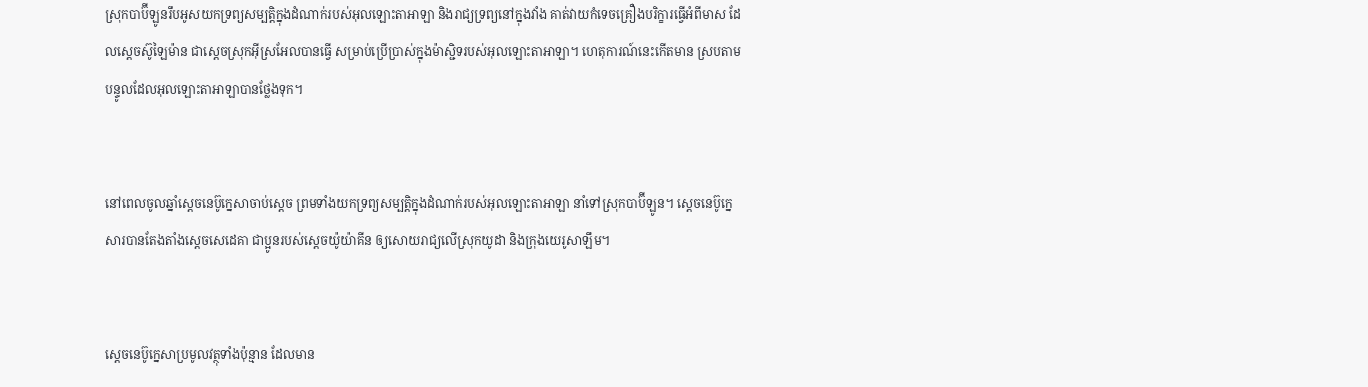ស្រុកបាប៊ី‌ឡូនរឹប‌អូសយកទ្រព្យសម្បត្តិក្នុងដំណាក់របស់អុលឡោះ‌តាអាឡា និងរាជ្យទ្រព្យនៅក្នុងវាំង គាត់វាយកំទេចគ្រឿងបរិក្ខារធ្វើអំពីមាស ដែលស្តេចស៊ូឡៃ‌ម៉ាន ជាស្តេចស្រុកអ៊ីស្រ‌អែលបានធ្វើ សម្រាប់ប្រើប្រាស់ក្នុងម៉ាស្ជិទរបស់អុលឡោះ‌តាអាឡា។ ហេតុ‌ការណ៍នេះកើតមាន ស្របតាមបន្ទូលដែលអុលឡោះ‌តាអាឡាបានថ្លែងទុក។


នៅពេលចូលឆ្នាំស្តេចនេប៊ូ‌ក្នេសាចាប់ស្តេច ព្រមទាំងយកទ្រព្យសម្បត្តិក្នុងដំណាក់របស់អុលឡោះ‌តាអាឡា នាំទៅស្រុកបាប៊ី‌ឡូន។ ស្តេចនេប៊ូ‌ក្នេសារបានតែង‌តាំងស្តេចសេដេ‌គា ជាប្អូនរបស់ស្តេចយ៉ូយ៉ា‌គីន ឲ្យសោយរាជ្យលើស្រុកយូដា និងក្រុងយេរូ‌សាឡឹម។


ស្តេចនេប៊ូ‌ក្នេសាប្រមូលវត្ថុទាំងប៉ុន្មាន ដែលមាន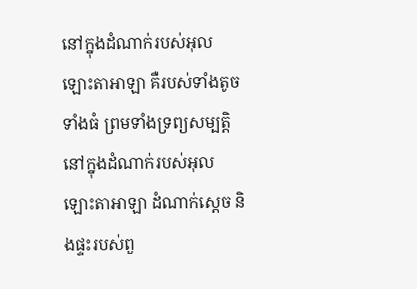នៅក្នុងដំណាក់របស់អុលឡោះ‌តាអាឡា គឺរបស់ទាំងតូច ទាំងធំ ព្រមទាំងទ្រព្យសម្បត្តិនៅក្នុងដំណាក់របស់អុលឡោះ‌តាអាឡា ដំណាក់ស្តេច និងផ្ទះរបស់ពួ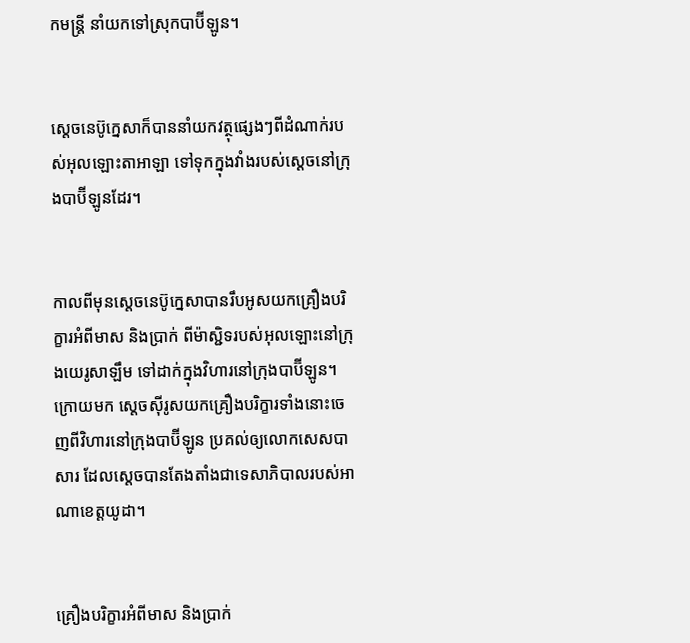កមន្ត្រី នាំយកទៅស្រុកបាប៊ី‌ឡូន។


ស្តេចនេប៊ូ‌ក្នេសាក៏បាននាំយកវត្ថុផ្សេងៗពីដំណាក់របស់អុលឡោះ‌តាអាឡា ទៅទុកក្នុងវាំងរបស់ស្តេចនៅក្រុងបាប៊ី‌ឡូនដែរ។


កាលពីមុនស្តេចនេប៊ូ‌ក្នេសាបានរឹបអូសយកគ្រឿងបរិក្ខារអំពីមាស និងប្រាក់ ពីម៉ាស្ជិទរបស់អុលឡោះនៅក្រុងយេរូ‌សាឡឹម ទៅដាក់ក្នុងវិហារនៅក្រុងបាប៊ី‌ឡូន។ ក្រោយមក ស្តេចស៊ីរូសយកគ្រឿងបរិក្ខារទាំងនោះចេញពីវិហារនៅក្រុងបាប៊ី‌ឡូន ប្រគល់ឲ្យលោកសេស‌បាសារ ដែលស្តេចបានតែង‌តាំងជាទេសា‌ភិបាលរបស់អាណា‌ខេត្តយូដា។


គ្រឿងបរិក្ខារអំពីមាស និងប្រាក់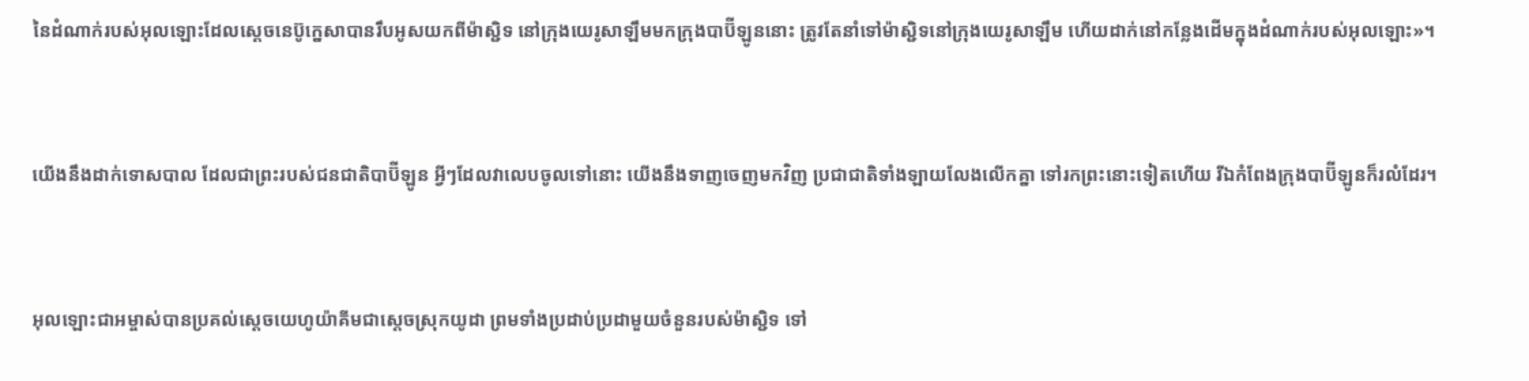នៃដំណាក់របស់អុលឡោះដែលស្តេចនេប៊ូ‌ក្នេសាបានរឹបអូសយកពីម៉ាស្ជិទ នៅក្រុងយេរូ‌សាឡឹមមកក្រុងបាប៊ី‌ឡូននោះ ត្រូវតែនាំទៅម៉ាស្ជិទនៅក្រុងយេរូ‌សាឡឹម ហើយដាក់នៅកន្លែងដើមក្នុងដំណាក់របស់អុលឡោះ»។


យើងនឹងដាក់ទោសបាល ដែលជាព្រះរបស់ជន‌ជាតិបាប៊ី‌ឡូន អ្វីៗដែលវាលេបចូលទៅនោះ យើងនឹងទាញចេញមកវិញ ប្រជា‌ជាតិទាំង‌ឡាយលែងលើកគ្នា ទៅរកព្រះនោះទៀតហើយ រីឯកំពែងក្រុងបាប៊ី‌ឡូនក៏រលំដែរ។


អុលឡោះជាអម្ចាស់បានប្រគល់ស្តេចយេហូ‌យ៉ាគីមជាស្ដេចស្រុកយូដា ព្រមទាំងប្រដាប់‌ប្រដាមួយចំនួនរបស់ម៉ាស្ជិទ ទៅ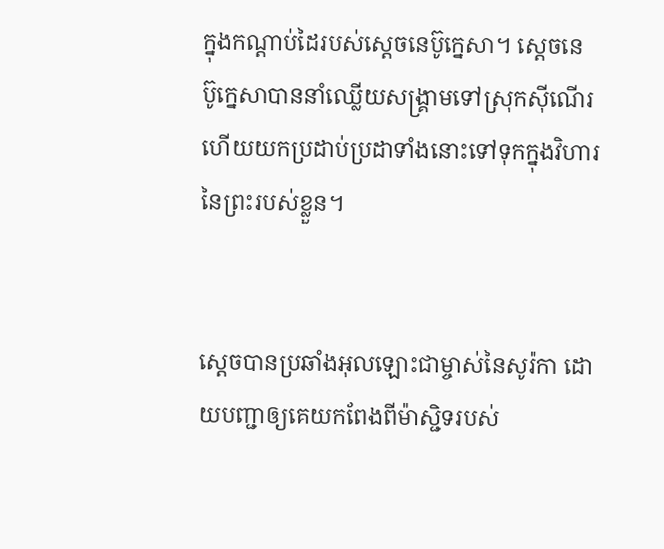ក្នុងកណ្ដាប់ដៃរបស់ស្តេចនេប៊ូ‌ក្នេសា។ ស្តេចនេប៊ូ‌ក្នេសាបាននាំឈ្លើយសង្គ្រាមទៅស្រុកស៊ី‌ណើរ ហើយយកប្រដាប់‌ប្រដាទាំងនោះទៅទុកក្នុងវិហារនៃព្រះរបស់ខ្លួន។


ស្តេចបានប្រឆាំងអុលឡោះជាម្ចាស់នៃសូរ៉កា ដោយបញ្ជាឲ្យគេយកពែងពីម៉ាស្ជិទរបស់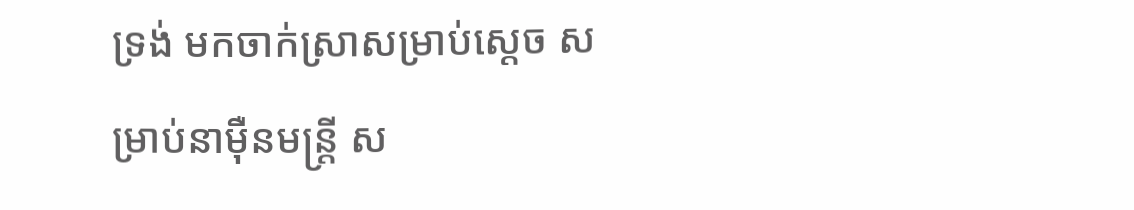ទ្រង់ មកចាក់ស្រាសម្រាប់ស្តេច សម្រាប់នាម៉ឺនមន្ត្រី ស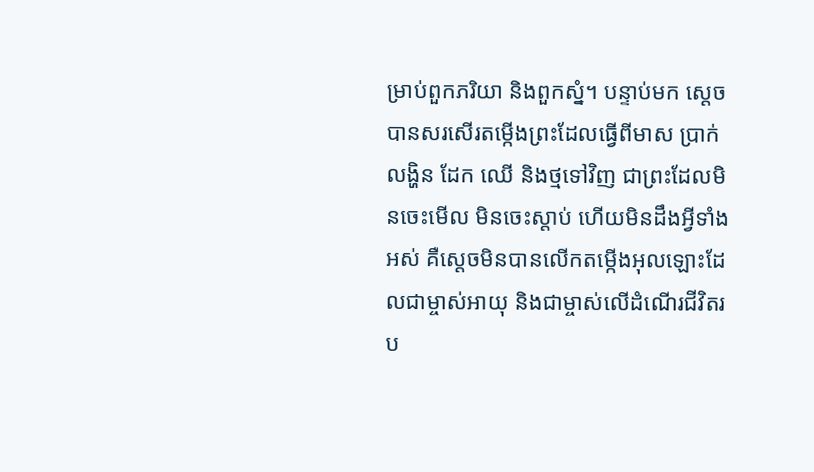ម្រាប់ពួកភរិយា និងពួកស្នំ។ បន្ទាប់មក ស្តេចបានសរសើរតម្កើងព្រះដែលធ្វើពីមាស ប្រាក់ លង្ហិន ដែក ឈើ និងថ្មទៅវិញ ជាព្រះដែលមិនចេះមើល មិនចេះស្ដាប់ ហើយមិនដឹងអ្វីទាំងអស់ គឺស្តេចមិនបានលើកតម្កើងអុលឡោះដែលជាម្ចាស់អាយុ និងជាម្ចាស់លើដំណើរជីវិតរប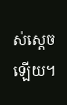ស់ស្តេចឡើយ។